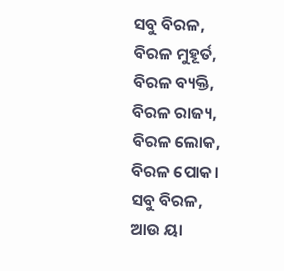ସବୁ ବିରଳ,
ବିରଳ ମୁହୂର୍ତ,
ବିରଳ ବ୍ୟକ୍ତି,
ବିରଳ ରାଜ୍ୟ,
ବିରଳ ଲୋକ,
ବିରଳ ପୋକ।
ସବୁ ବିରଳ,
ଆଉ ୟା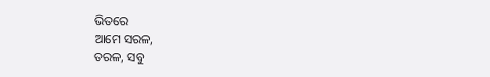ଭିତରେ
ଆମେ ସରଳ,
ତରଳ, ସବୁ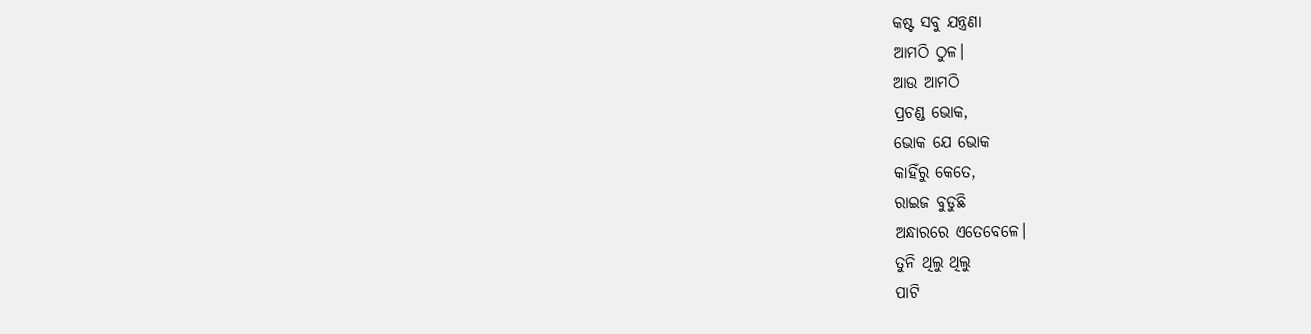କଷ୍ଟ ସବୁ ଯନ୍ତ୍ରଣା
ଆମଠି ଠୁଳ।
ଆଉ ଆମଠି
ପ୍ରଚଣ୍ଡ ଭୋକ,
ଭୋକ ଯେ ଭୋକ
କାହିଁରୁ କେତେ,
ରାଇଜ ବୁଡୁଛି
ଅନ୍ଧାରରେ ଏତେବେଳେ।
ତୁନି ଥିଲୁ ଥିଲୁ
ପାଟି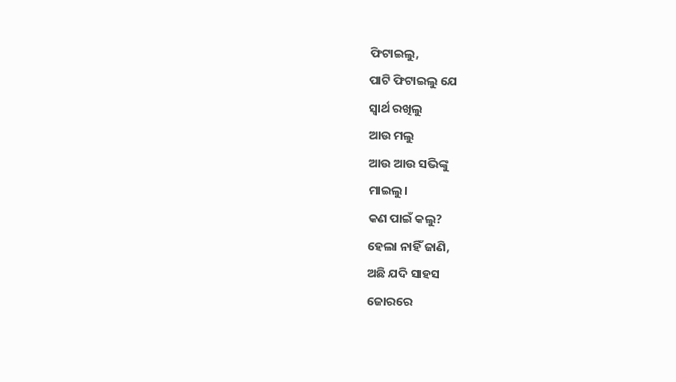ଫିଟାଇଲୁ,
ପାଟି ଫିଟାଇଲୁ ଯେ
ସ୍ୱାର୍ଥ ରଖିଲୁ
ଆଉ ମଲୁ
ଆଉ ଆଉ ସଭିଙ୍କୁ
ମାଇଲୁ।
କଣ ପାଇଁ କଲୁ?
ହେଲା ନାହିଁ ଜାଣି,
ଅଛି ଯଦି ସାହସ
ଜୋରରେ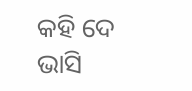କହି ଦେ
ଭାସି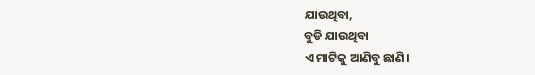ଯାଉଥିବା,
ବୁଡି ଯାଉଥିବା
ଏ ମାଟିକୁ ଆଣିବୁ ଛାଣି।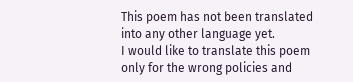This poem has not been translated into any other language yet.
I would like to translate this poem
only for the wrong policies and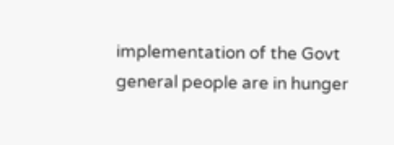implementation of the Govt general people are in hunger